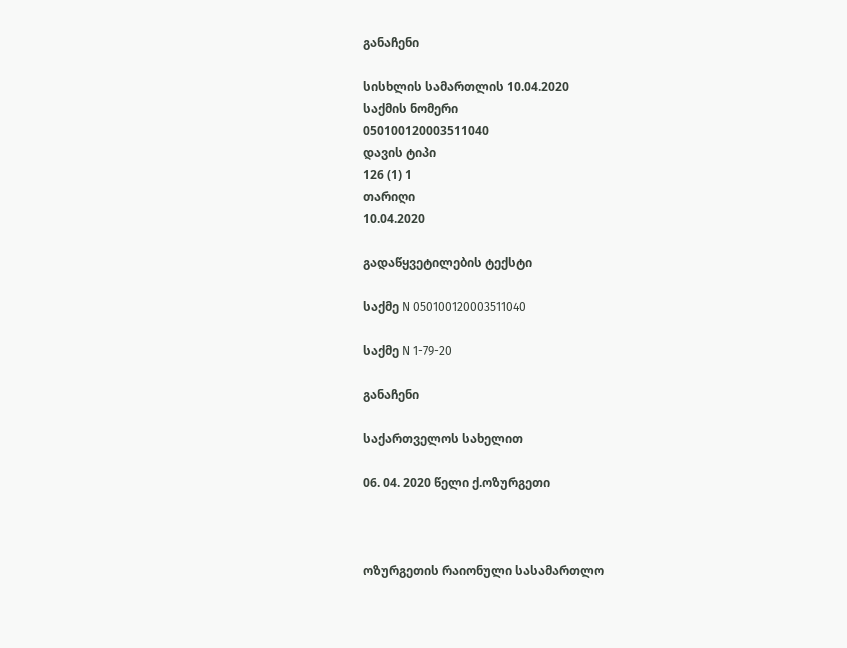განაჩენი

სისხლის სამართლის 10.04.2020
საქმის ნომერი
050100120003511040
დავის ტიპი
126 (1) 1
თარიღი
10.04.2020

გადაწყვეტილების ტექსტი

საქმე N 050100120003511040

საქმე N 1-79-20

განაჩენი

საქართველოს სახელით

06. 04. 2020 წელი ქ.ოზურგეთი



ოზურგეთის რაიონული სასამართლო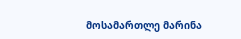მოსამართლე მარინა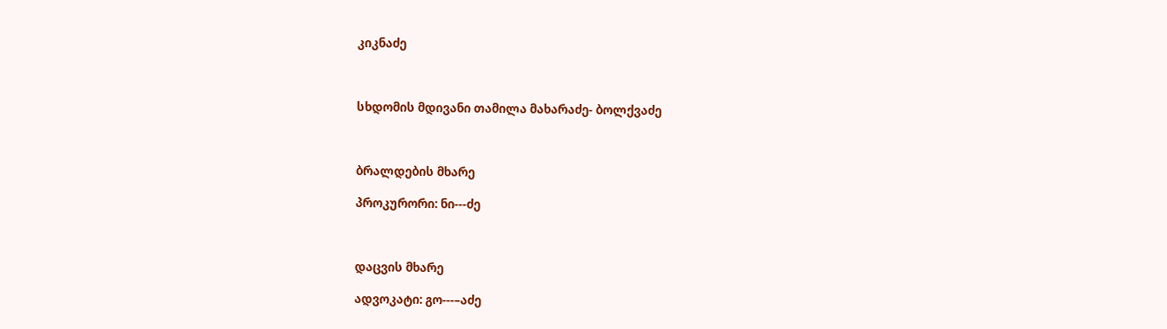კიკნაძე



სხდომის მდივანი თამილა მახარაძე- ბოლქვაძე



ბრალდების მხარე

პროკურორი: ნი---ძე



დაცვის მხარე

ადვოკატი: გო---–აძე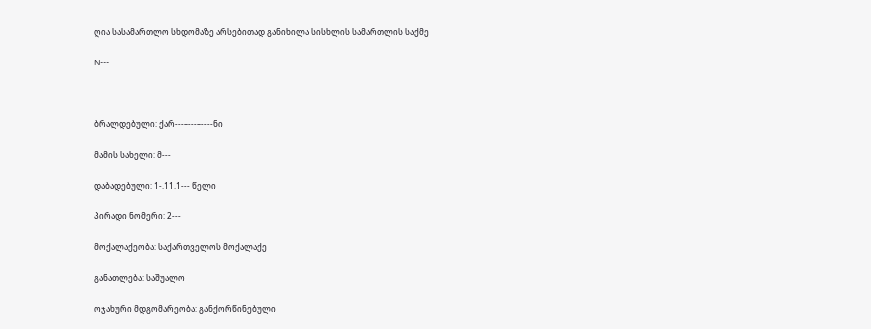ღია სასამართლო სხდომაზე არსებითად განიხილა სისხლის სამართლის საქმე

N---



ბრალდებული: ქარ---–---–----ნი

მამის სახელი: მ---

დაბადებული: 1-.11.1--- წელი

პირადი ნომერი: 2---

მოქალაქეობა: საქართველოს მოქალაქე

განათლება: საშუალო

ოჯახური მდგომარეობა: განქორწინებული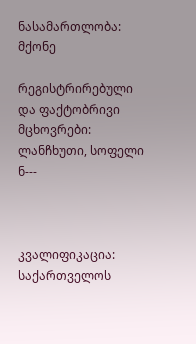ნასამართლობა: მქონე

რეგისტრირებული და ფაქტობრივი მცხოვრები: ლანჩხუთი, სოფელი ნ---



კვალიფიკაცია: საქართველოს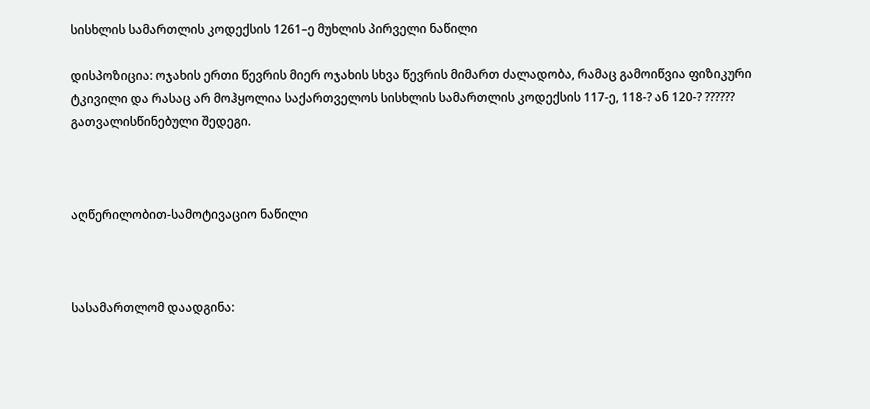სისხლის სამართლის კოდექსის 1261–ე მუხლის პირველი ნაწილი

დისპოზიცია: ოჯახის ერთი წევრის მიერ ოჯახის სხვა წევრის მიმართ ძალადობა, რამაც გამოიწვია ფიზიკური ტკივილი და რასაც არ მოჰყოლია საქართველოს სისხლის სამართლის კოდექსის 117-ე, 118-? ან 120-? ?????? გათვალისწინებული შედეგი.



აღწერილობით-სამოტივაციო ნაწილი



სასამართლომ დაადგინა: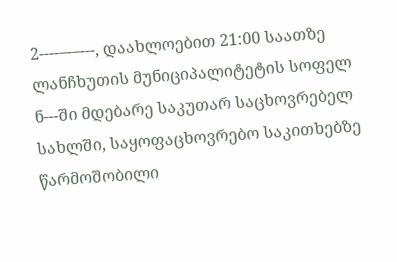2----–-–---, დაახლოებით 21:00 საათზე ლანჩხუთის მუნიციპალიტეტის სოფელ ნ---ში მდებარე საკუთარ საცხოვრებელ სახლში, საყოფაცხოვრებო საკითხებზე წარმოშობილი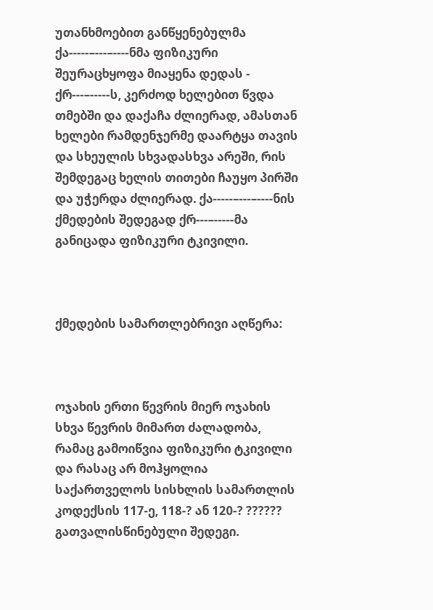უთანხმოებით განწყენებულმა ქა-----–---–----ნმა ფიზიკური შეურაცხყოფა მიაყენა დედას - ქრ---–-----ს, კერძოდ ხელებით წვდა თმებში და დაქაჩა ძლიერად, ამასთან ხელები რამდენჯერმე დაარტყა თავის და სხეულის სხვადასხვა არეში, რის შემდეგაც ხელის თითები ჩაუყო პირში და უჭერდა ძლიერად. ქა-----–---–----ნის ქმედების შედეგად ქრ---–-----მა განიცადა ფიზიკური ტკივილი.



ქმედების სამართლებრივი აღწერა:



ოჯახის ერთი წევრის მიერ ოჯახის სხვა წევრის მიმართ ძალადობა, რამაც გამოიწვია ფიზიკური ტკივილი და რასაც არ მოჰყოლია საქართველოს სისხლის სამართლის კოდექსის 117-ე, 118-? ან 120-? ?????? გათვალისწინებული შედეგი.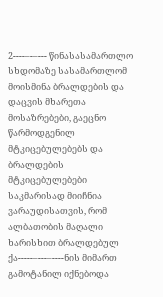2----–-–--- წინასასამართლო სხდომაზე სასამართლომ მოისმინა ბრალდების და დაცვის მხარეთა მოსაზრებები, გაეცნო წარმოდგენილ მტკიცებულებებს და ბრალდების მტკიცებულებები საკმარისად მიიჩნია ვარაუდისათვის, რომ ალბათობის მაღალი ხარისხით ბრალდებულ ქა-----–---–----ნის მიმართ გამოტანილ იქნებოდა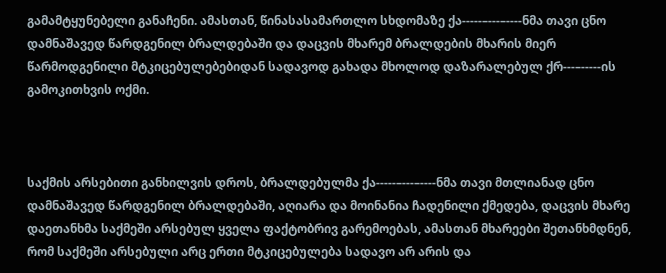გამამტყუნებელი განაჩენი. ამასთან, წინასასამართლო სხდომაზე ქა-----–---–----ნმა თავი ცნო დამნაშავედ წარდგენილ ბრალდებაში და დაცვის მხარემ ბრალდების მხარის მიერ წარმოდგენილი მტკიცებულებებიდან სადავოდ გახადა მხოლოდ დაზარალებულ ქრ---–-----ის გამოკითხვის ოქმი.



საქმის არსებითი განხილვის დროს, ბრალდებულმა ქა-----–---–----ნმა თავი მთლიანად ცნო დამნაშავედ წარდგენილ ბრალდებაში, აღიარა და მოინანია ჩადენილი ქმედება, დაცვის მხარე დაეთანხმა საქმეში არსებულ ყველა ფაქტობრივ გარემოებას, ამასთან მხარეები შეთანხმდნენ, რომ საქმეში არსებული არც ერთი მტკიცებულება სადავო არ არის და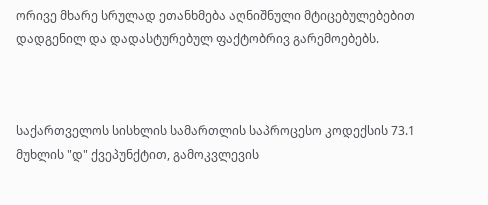ორივე მხარე სრულად ეთანხმება აღნიშნული მტიცებულებებით დადგენილ და დადასტურებულ ფაქტობრივ გარემოებებს.



საქართველოს სისხლის სამართლის საპროცესო კოდექსის 73.1 მუხლის "დ" ქვეპუნქტით, გამოკვლევის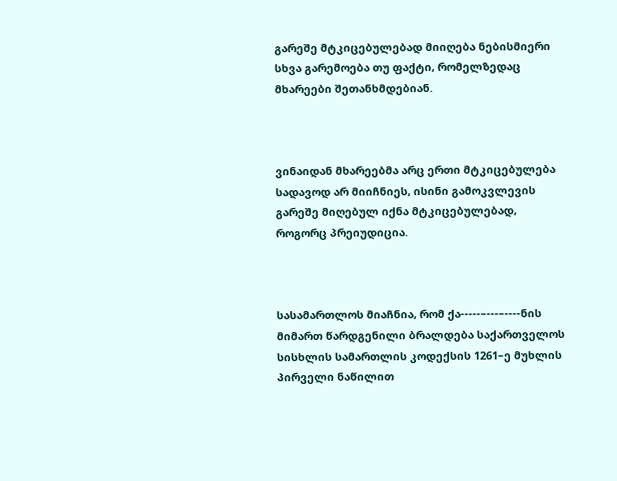გარეშე მტკიცებულებად მიიღება ნებისმიერი სხვა გარემოება თუ ფაქტი, რომელზედაც მხარეები შეთანხმდებიან.



ვინაიდან მხარეებმა არც ერთი მტკიცებულება სადავოდ არ მიიჩნიეს, ისინი გამოკვლევის გარეშე მიღებულ იქნა მტკიცებულებად, როგორც პრეიუდიცია.



სასამართლოს მიაჩნია, რომ ქა-----–---–----ნის მიმართ წარდგენილი ბრალდება საქართველოს სისხლის სამართლის კოდექსის 1261–ე მუხლის პირველი ნაწილით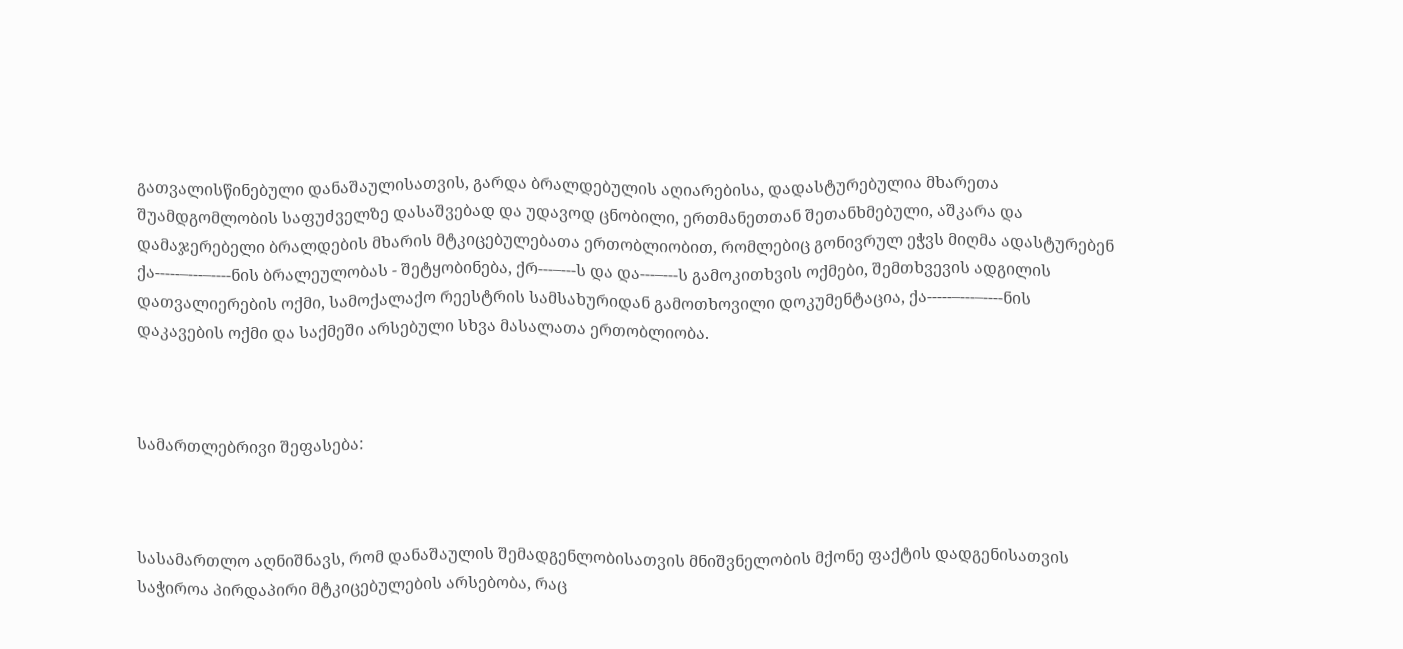გათვალისწინებული დანაშაულისათვის, გარდა ბრალდებულის აღიარებისა, დადასტურებულია მხარეთა შუამდგომლობის საფუძველზე დასაშვებად და უდავოდ ცნობილი, ერთმანეთთან შეთანხმებული, აშკარა და დამაჯერებელი ბრალდების მხარის მტკიცებულებათა ერთობლიობით, რომლებიც გონივრულ ეჭვს მიღმა ადასტურებენ ქა-----–---–----ნის ბრალეულობას - შეტყობინება, ქრ---–---ს და და---–---ს გამოკითხვის ოქმები, შემთხვევის ადგილის დათვალიერების ოქმი, სამოქალაქო რეესტრის სამსახურიდან გამოთხოვილი დოკუმენტაცია, ქა-----–---–----ნის დაკავების ოქმი და საქმეში არსებული სხვა მასალათა ერთობლიობა.



სამართლებრივი შეფასება:



სასამართლო აღნიშნავს, რომ დანაშაულის შემადგენლობისათვის მნიშვნელობის მქონე ფაქტის დადგენისათვის საჭიროა პირდაპირი მტკიცებულების არსებობა, რაც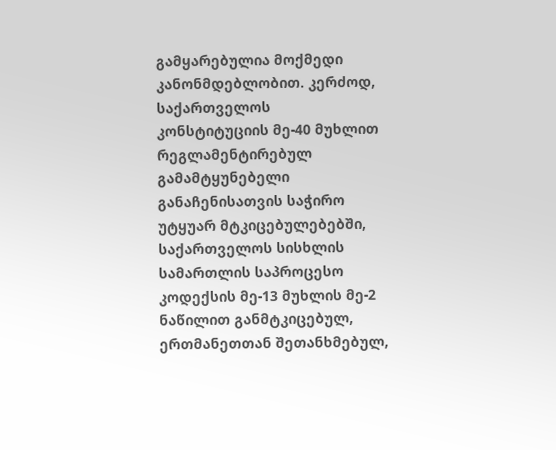გამყარებულია მოქმედი კანონმდებლობით. კერძოდ, საქართველოს კონსტიტუციის მე-40 მუხლით რეგლამენტირებულ გამამტყუნებელი განაჩენისათვის საჭირო უტყუარ მტკიცებულებებში, საქართველოს სისხლის სამართლის საპროცესო კოდექსის მე-13 მუხლის მე-2 ნაწილით განმტკიცებულ, ერთმანეთთან შეთანხმებულ,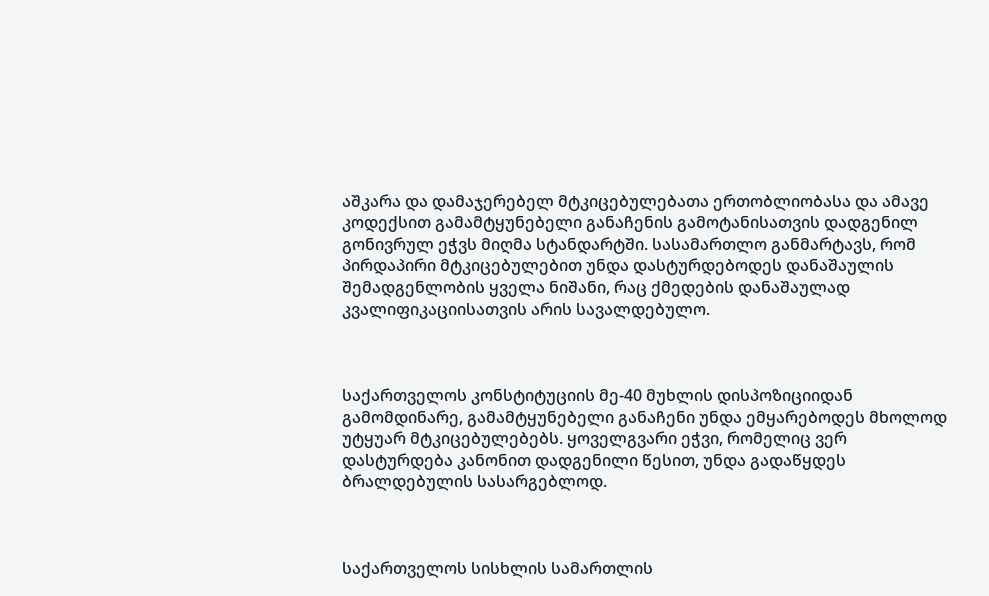აშკარა და დამაჯერებელ მტკიცებულებათა ერთობლიობასა და ამავე კოდექსით გამამტყუნებელი განაჩენის გამოტანისათვის დადგენილ გონივრულ ეჭვს მიღმა სტანდარტში. სასამართლო განმარტავს, რომ პირდაპირი მტკიცებულებით უნდა დასტურდებოდეს დანაშაულის შემადგენლობის ყველა ნიშანი, რაც ქმედების დანაშაულად კვალიფიკაციისათვის არის სავალდებულო.



საქართველოს კონსტიტუციის მე-40 მუხლის დისპოზიციიდან გამომდინარე, გამამტყუნებელი განაჩენი უნდა ემყარებოდეს მხოლოდ უტყუარ მტკიცებულებებს. ყოველგვარი ეჭვი, რომელიც ვერ დასტურდება კანონით დადგენილი წესით, უნდა გადაწყდეს ბრალდებულის სასარგებლოდ.



საქართველოს სისხლის სამართლის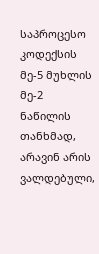საპროცესო კოდექსის მე-5 მუხლის მე-2 ნაწილის თანხმად, არავინ არის ვალდებული,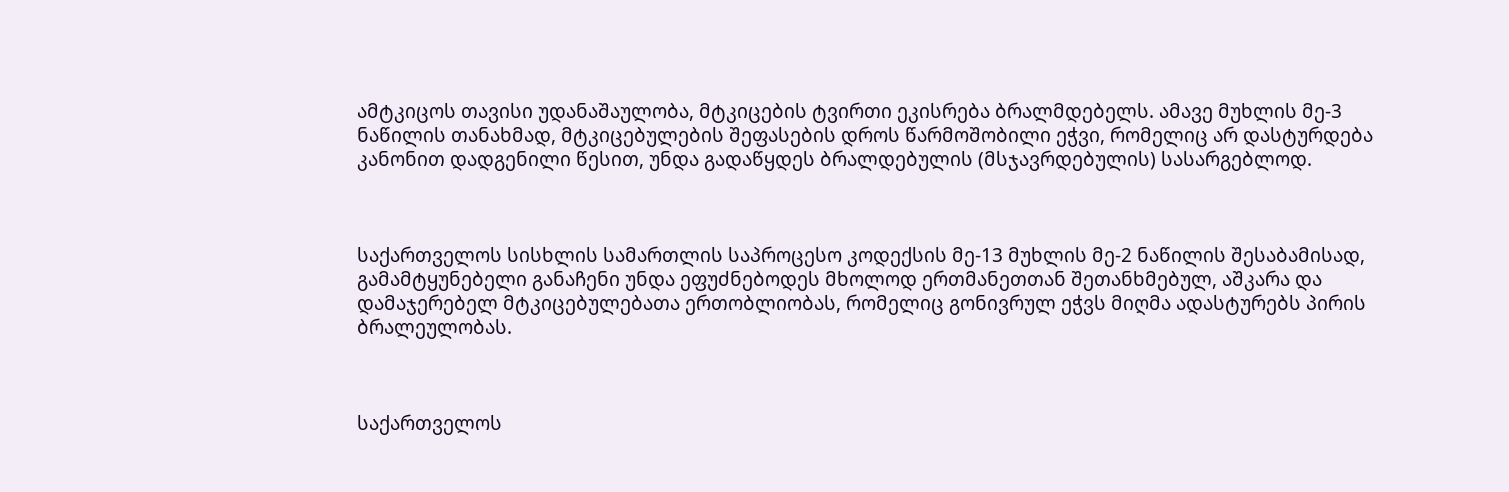ამტკიცოს თავისი უდანაშაულობა, მტკიცების ტვირთი ეკისრება ბრალმდებელს. ამავე მუხლის მე-3 ნაწილის თანახმად, მტკიცებულების შეფასების დროს წარმოშობილი ეჭვი, რომელიც არ დასტურდება კანონით დადგენილი წესით, უნდა გადაწყდეს ბრალდებულის (მსჯავრდებულის) სასარგებლოდ.



საქართველოს სისხლის სამართლის საპროცესო კოდექსის მე-13 მუხლის მე-2 ნაწილის შესაბამისად, გამამტყუნებელი განაჩენი უნდა ეფუძნებოდეს მხოლოდ ერთმანეთთან შეთანხმებულ, აშკარა და დამაჯერებელ მტკიცებულებათა ერთობლიობას, რომელიც გონივრულ ეჭვს მიღმა ადასტურებს პირის ბრალეულობას.



საქართველოს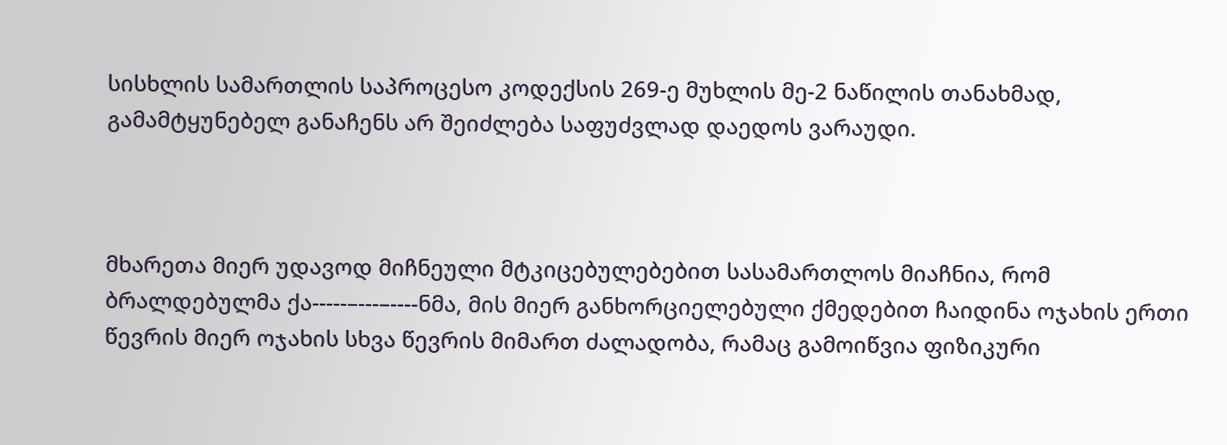სისხლის სამართლის საპროცესო კოდექსის 269-ე მუხლის მე-2 ნაწილის თანახმად, გამამტყუნებელ განაჩენს არ შეიძლება საფუძვლად დაედოს ვარაუდი.



მხარეთა მიერ უდავოდ მიჩნეული მტკიცებულებებით სასამართლოს მიაჩნია, რომ ბრალდებულმა ქა-----–---–----ნმა, მის მიერ განხორციელებული ქმედებით ჩაიდინა ოჯახის ერთი წევრის მიერ ოჯახის სხვა წევრის მიმართ ძალადობა, რამაც გამოიწვია ფიზიკური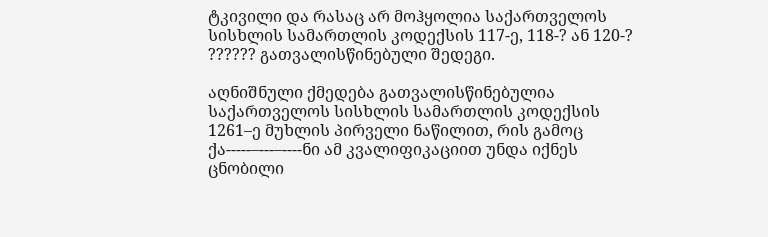ტკივილი და რასაც არ მოჰყოლია საქართველოს სისხლის სამართლის კოდექსის 117-ე, 118-? ან 120-? ?????? გათვალისწინებული შედეგი.

აღნიშნული ქმედება გათვალისწინებულია საქართველოს სისხლის სამართლის კოდექსის 1261–ე მუხლის პირველი ნაწილით, რის გამოც ქა-----–---–----ნი ამ კვალიფიკაციით უნდა იქნეს ცნობილი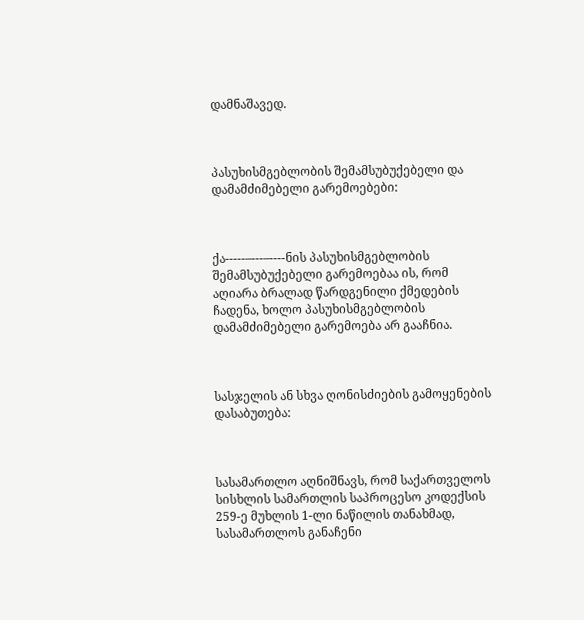დამნაშავედ.



პასუხისმგებლობის შემამსუბუქებელი და დამამძიმებელი გარემოებები:



ქა-----–---–----ნის პასუხისმგებლობის შემამსუბუქებელი გარემოებაა ის, რომ აღიარა ბრალად წარდგენილი ქმედების ჩადენა, ხოლო პასუხისმგებლობის დამამძიმებელი გარემოება არ გააჩნია.



სასჯელის ან სხვა ღონისძიების გამოყენების დასაბუთება:



სასამართლო აღნიშნავს, რომ საქართველოს სისხლის სამართლის საპროცესო კოდექსის 259-ე მუხლის 1-ლი ნაწილის თანახმად, სასამართლოს განაჩენი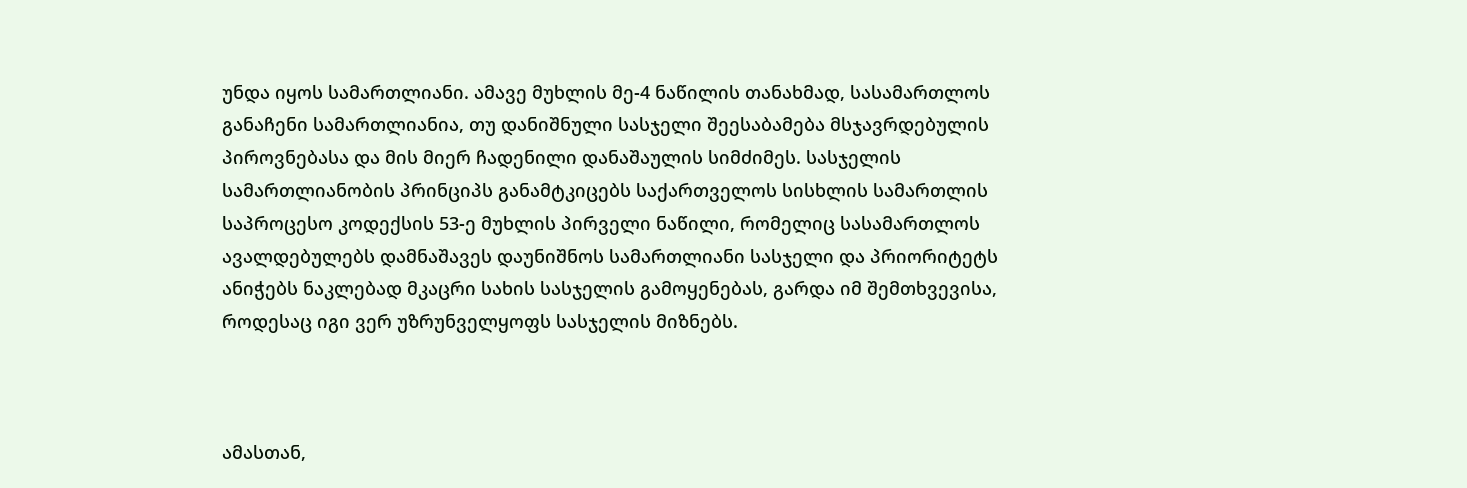უნდა იყოს სამართლიანი. ამავე მუხლის მე-4 ნაწილის თანახმად, სასამართლოს განაჩენი სამართლიანია, თუ დანიშნული სასჯელი შეესაბამება მსჯავრდებულის პიროვნებასა და მის მიერ ჩადენილი დანაშაულის სიმძიმეს. სასჯელის სამართლიანობის პრინციპს განამტკიცებს საქართველოს სისხლის სამართლის საპროცესო კოდექსის 53-ე მუხლის პირველი ნაწილი, რომელიც სასამართლოს ავალდებულებს დამნაშავეს დაუნიშნოს სამართლიანი სასჯელი და პრიორიტეტს ანიჭებს ნაკლებად მკაცრი სახის სასჯელის გამოყენებას, გარდა იმ შემთხვევისა, როდესაც იგი ვერ უზრუნველყოფს სასჯელის მიზნებს.



ამასთან,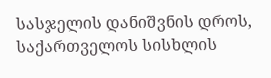სასჯელის დანიშვნის დროს, საქართველოს სისხლის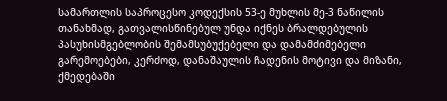სამართლის საპროცესო კოდექსის 53-ე მუხლის მე-3 ნაწილის თანახმად, გათვალისწინებულ უნდა იქნეს ბრალდებულის პასუხისმგებლობის შემამსუბუქებელი და დამამძიმებელი გარემოებები, კერძოდ, დანაშაულის ჩადენის მოტივი და მიზანი, ქმედებაში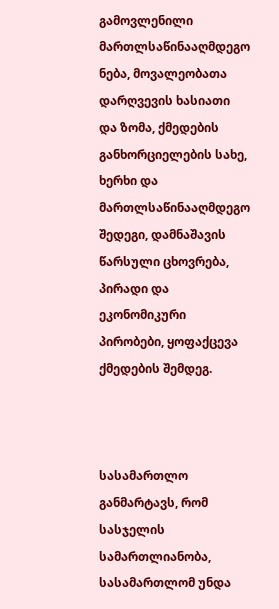გამოვლენილი მართლსაწინააღმდეგო ნება, მოვალეობათა დარღვევის ხასიათი და ზომა, ქმედების განხორციელების სახე, ხერხი და მართლსაწინააღმდეგო შედეგი, დამნაშავის წარსული ცხოვრება, პირადი და ეკონომიკური პირობები, ყოფაქცევა ქმედების შემდეგ.



სასამართლო განმარტავს, რომ სასჯელის სამართლიანობა, სასამართლომ უნდა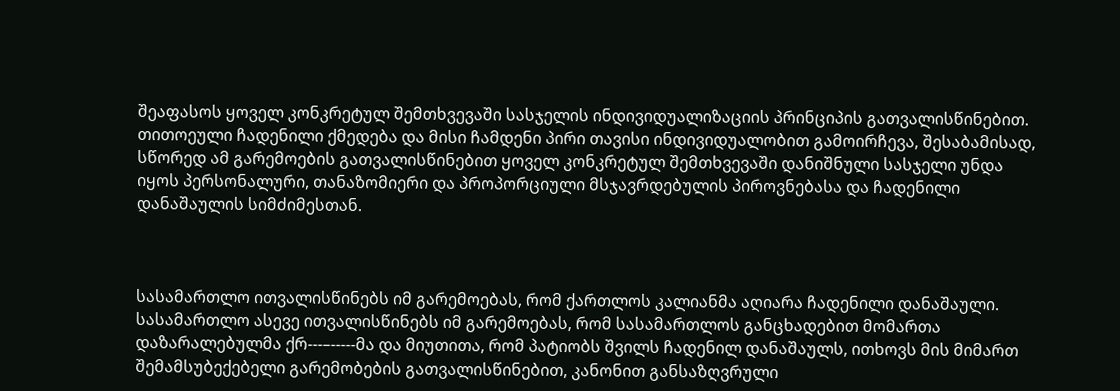შეაფასოს ყოველ კონკრეტულ შემთხვევაში სასჯელის ინდივიდუალიზაციის პრინციპის გათვალისწინებით. თითოეული ჩადენილი ქმედება და მისი ჩამდენი პირი თავისი ინდივიდუალობით გამოირჩევა, შესაბამისად, სწორედ ამ გარემოების გათვალისწინებით ყოველ კონკრეტულ შემთხვევაში დანიშნული სასჯელი უნდა იყოს პერსონალური, თანაზომიერი და პროპორციული მსჯავრდებულის პიროვნებასა და ჩადენილი დანაშაულის სიმძიმესთან.



სასამართლო ითვალისწინებს იმ გარემოებას, რომ ქართლოს კალიანმა აღიარა ჩადენილი დანაშაული. სასამართლო ასევე ითვალისწინებს იმ გარემოებას, რომ სასამართლოს განცხადებით მომართა დაზარალებულმა ქრ---–-----მა და მიუთითა, რომ პატიობს შვილს ჩადენილ დანაშაულს, ითხოვს მის მიმართ შემამსუბექებელი გარემობების გათვალისწინებით, კანონით განსაზღვრული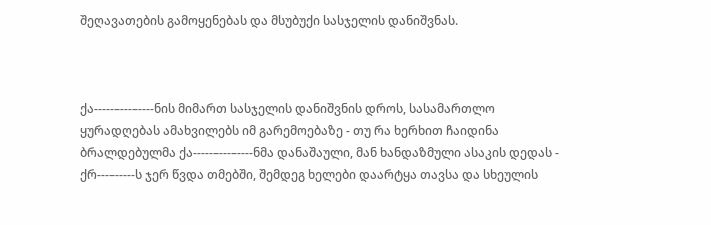შეღავათების გამოყენებას და მსუბუქი სასჯელის დანიშვნას.



ქა-----–---–----ნის მიმართ სასჯელის დანიშვნის დროს, სასამართლო ყურადღებას ამახვილებს იმ გარემოებაზე - თუ რა ხერხით ჩაიდინა ბრალდებულმა ქა-----–---–----ნმა დანაშაული, მან ხანდაზმული ასაკის დედას - ქრ---–-----ს ჯერ წვდა თმებში, შემდეგ ხელები დაარტყა თავსა და სხეულის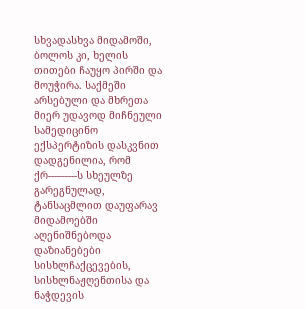სხვადასხვა მიდამოში, ბოლოს კი, ხელის თითები ჩაუყო პირში და მოუჭირა. საქმეში არსებული და მხრეთა მიერ უდავოდ მიჩნეული სამედიცინო ექსპერტიზის დასკვნით დადგენილია, რომ ქრ---–-----ს სხეულზე გარეგნულად, ტანსაცმლით დაუფარავ მიდამოებში აღენიშნებოდა დაზიანებები სისხლჩაქცევების, სისხლნაჟღენთისა და ნაჭდევის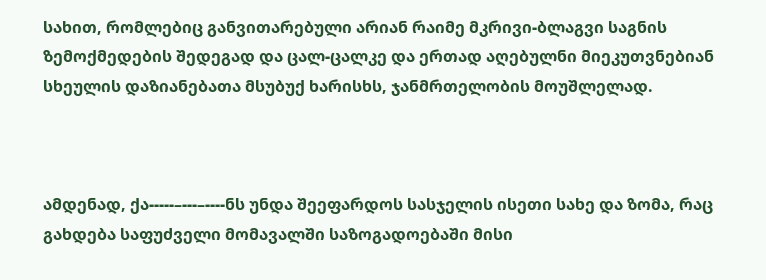სახით, რომლებიც განვითარებული არიან რაიმე მკრივი-ბლაგვი საგნის ზემოქმედების შედეგად და ცალ-ცალკე და ერთად აღებულნი მიეკუთვნებიან სხეულის დაზიანებათა მსუბუქ ხარისხს, ჯანმრთელობის მოუშლელად.



ამდენად, ქა-----–---–----ნს უნდა შეეფარდოს სასჯელის ისეთი სახე და ზომა, რაც გახდება საფუძველი მომავალში საზოგადოებაში მისი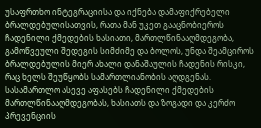უსაფრთხო ინტეგრაციისა და იქნება დამაფიქრებელი ბრალდებულისათვის, რათა მან უკეთ გააცნობიეროს ჩადენილი ქმედების ხასიათი, მართლწინააღმდეგობა, გამოწვეული შედეგის სიმძიმე და ბოლოს, უნდა შეამციროს ბრალდებულის მიერ ახალი დანაშაულის ჩადენის რისკი, რაც ხელს შეუწყობს სამართლიანობის აღდგენას. სასამართლო ასევე აფასებს ჩადენილი ქმედების მართლწინააღმდეგობას, ხასიათს და ზოგადი და კერძო პრევენციის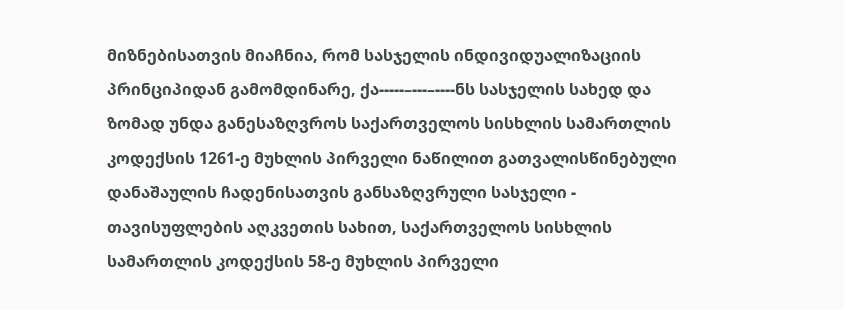მიზნებისათვის მიაჩნია, რომ სასჯელის ინდივიდუალიზაციის პრინციპიდან გამომდინარე, ქა-----–---–----ნს სასჯელის სახედ და ზომად უნდა განესაზღვროს საქართველოს სისხლის სამართლის კოდექსის 1261-ე მუხლის პირველი ნაწილით გათვალისწინებული დანაშაულის ჩადენისათვის განსაზღვრული სასჯელი - თავისუფლების აღკვეთის სახით, საქართველოს სისხლის სამართლის კოდექსის 58-ე მუხლის პირველი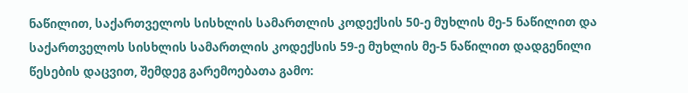ნაწილით, საქართველოს სისხლის სამართლის კოდექსის 50-ე მუხლის მე-5 ნაწილით და საქართველოს სისხლის სამართლის კოდექსის 59-ე მუხლის მე-5 ნაწილით დადგენილი წესების დაცვით, შემდეგ გარემოებათა გამო: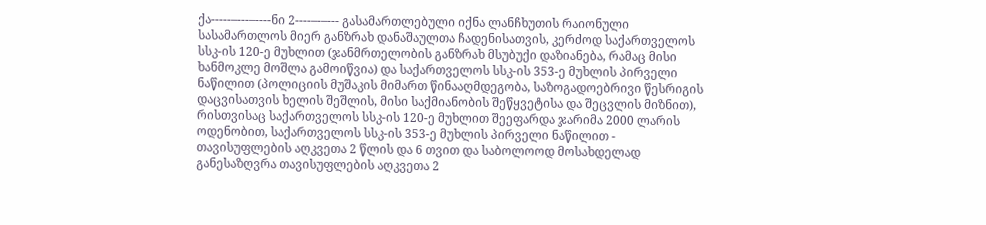ქა-----–---–----ნი 2----–-–--- გასამართლებული იქნა ლანჩხუთის რაიონული სასამართლოს მიერ განზრახ დანაშაულთა ჩადენისათვის, კერძოდ საქართველოს სსკ-ის 120-ე მუხლით (ჯანმრთელობის განზრახ მსუბუქი დაზიანება, რამაც მისი ხანმოკლე მოშლა გამოიწვია) და საქართველოს სსკ-ის 353-ე მუხლის პირველი ნაწილით (პოლიციის მუშაკის მიმართ წინააღმდეგობა, საზოგადოებრივი წესრიგის დაცვისათვის ხელის შეშლის, მისი საქმიანობის შეწყვეტისა და შეცვლის მიზნით), რისთვისაც საქართველოს სსკ-ის 120-ე მუხლით შეეფარდა ჯარიმა 2000 ლარის ოდენობით, საქართველოს სსკ-ის 353-ე მუხლის პირველი ნაწილით - თავისუფლების აღკვეთა 2 წლის და 6 თვით და საბოლოოდ მოსახდელად განესაზღვრა თავისუფლების აღკვეთა 2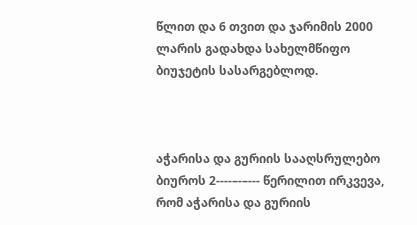წლით და 6 თვით და ჯარიმის 2000 ლარის გადახდა სახელმწიფო ბიუჯეტის სასარგებლოდ.



აჭარისა და გურიის სააღსრულებო ბიუროს 2----–-–--- წერილით ირკვევა, რომ აჭარისა და გურიის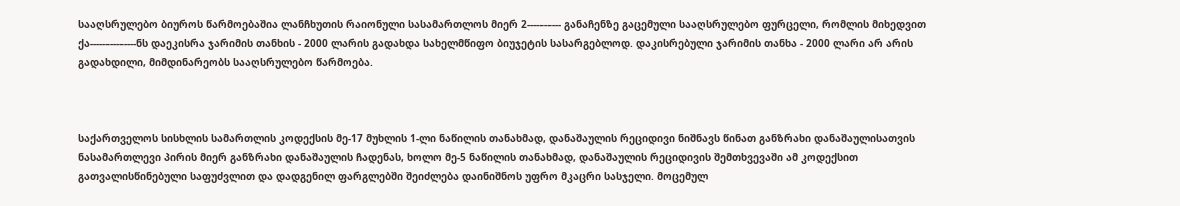სააღსრულებო ბიუროს წარმოებაშია ლანჩხუთის რაიონული სასამართლოს მიერ 2----–-–--- განაჩენზე გაცემული სააღსრულებო ფურცელი, რომლის მიხედვით ქა-----–---–----ნს დაეკისრა ჯარიმის თანხის - 2000 ლარის გადახდა სახელმწიფო ბიუჯეტის სასარგებლოდ. დაკისრებული ჯარიმის თანხა - 2000 ლარი არ არის გადახდილი, მიმდინარეობს სააღსრულებო წარმოება.



საქართველოს სისხლის სამართლის კოდექსის მე-17 მუხლის 1-ლი ნაწილის თანახმად, დანაშაულის რეციდივი ნიშნავს წინათ განზრახი დანაშაულისათვის ნასამართლევი პირის მიერ განზრახი დანაშაულის ჩადენას, ხოლო მე-5 ნაწილის თანახმად, დანაშაულის რეციდივის შემთხვევაში ამ კოდექსით გათვალისწინებული საფუძვლით და დადგენილ ფარგლებში შეიძლება დაინიშნოს უფრო მკაცრი სასჯელი. მოცემულ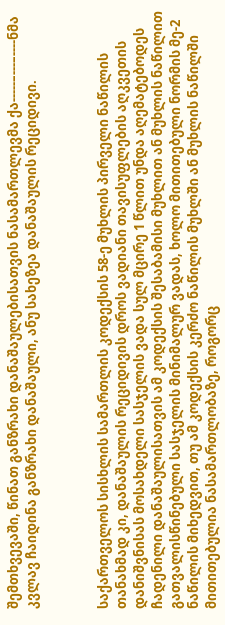შემთხვევაში, წინათ განზრახი დანაშაულებისათვის ნასამართლევმა ქა-----–---–----ნმა კვლავ ჩაიდინა განზრახი დანაშაული, ანუ სახეზეა დანაშაულის რეციდივი.



საქართველოს სისხლის სამართლის კოდექსის 58-ე მუხლის პირველი ნაწილის თანახმად კი, დანაშაულის რეციდივის დროს ვადიანი თავისუფლების აღკვეთის დანიშვნისას მოსახდელი სასჯელის ვადა სულ მცირე 1 წლით უნდა აღემატებოდეს ჩადენილი დანაშაულისათვის ამ კოდექსის შესაბამისი მუხლით ან მუხლის ნაწილით გათვალისწინებული სასჯელის მინიმალურ ვადას, ხოლო მითითებული ნორმის მე-2 ნაწილის მიხედვით, თუ ამ კოდექსის კერძო ნაწილის მუხლში ან მუხლის ნაწილში მითითებულია ნასამართლობაზე, როგორც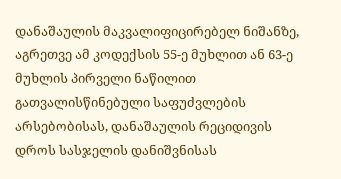დანაშაულის მაკვალიფიცირებელ ნიშანზე, აგრეთვე ამ კოდექსის 55-ე მუხლით ან 63-ე მუხლის პირველი ნაწილით გათვალისწინებული საფუძვლების არსებობისას, დანაშაულის რეციდივის დროს სასჯელის დანიშვნისას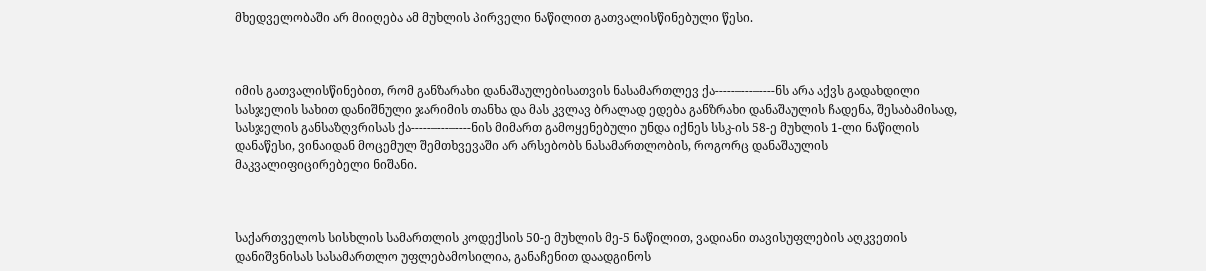მხედველობაში არ მიიღება ამ მუხლის პირველი ნაწილით გათვალისწინებული წესი.



იმის გათვალისწინებით, რომ განზარახი დანაშაულებისათვის ნასამართლევ ქა-----–---–----ნს არა აქვს გადახდილი სასჯელის სახით დანიშნული ჯარიმის თანხა და მას კვლავ ბრალად ედება განზრახი დანაშაულის ჩადენა, შესაბამისად, სასჯელის განსაზღვრისას ქა-----–---–----ნის მიმართ გამოყენებული უნდა იქნეს სსკ-ის 58-ე მუხლის 1-ლი ნაწილის დანაწესი, ვინაიდან მოცემულ შემთხვევაში არ არსებობს ნასამართლობის, როგორც დანაშაულის მაკვალიფიცირებელი ნიშანი.



საქართველოს სისხლის სამართლის კოდექსის 50-ე მუხლის მე-5 ნაწილით, ვადიანი თავისუფლების აღკვეთის დანიშვნისას სასამართლო უფლებამოსილია, განაჩენით დაადგინოს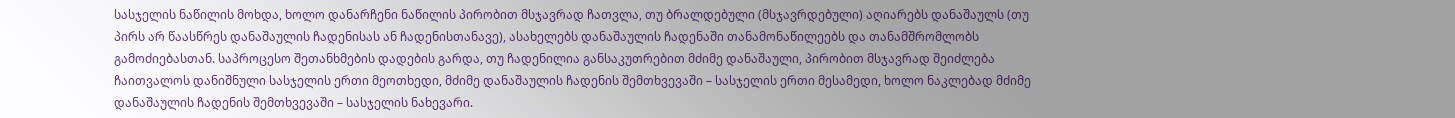სასჯელის ნაწილის მოხდა, ხოლო დანარჩენი ნაწილის პირობით მსჯავრად ჩათვლა, თუ ბრალდებული (მსჯავრდებული) აღიარებს დანაშაულს (თუ პირს არ წაასწრეს დანაშაულის ჩადენისას ან ჩადენისთანავე), ასახელებს დანაშაულის ჩადენაში თანამონაწილეებს და თანამშრომლობს გამოძიებასთან. საპროცესო შეთანხმების დადების გარდა, თუ ჩადენილია განსაკუთრებით მძიმე დანაშაული, პირობით მსჯავრად შეიძლება ჩაითვალოს დანიშნული სასჯელის ერთი მეოთხედი, მძიმე დანაშაულის ჩადენის შემთხვევაში – სასჯელის ერთი მესამედი, ხოლო ნაკლებად მძიმე დანაშაულის ჩადენის შემთხვევაში – სასჯელის ნახევარი.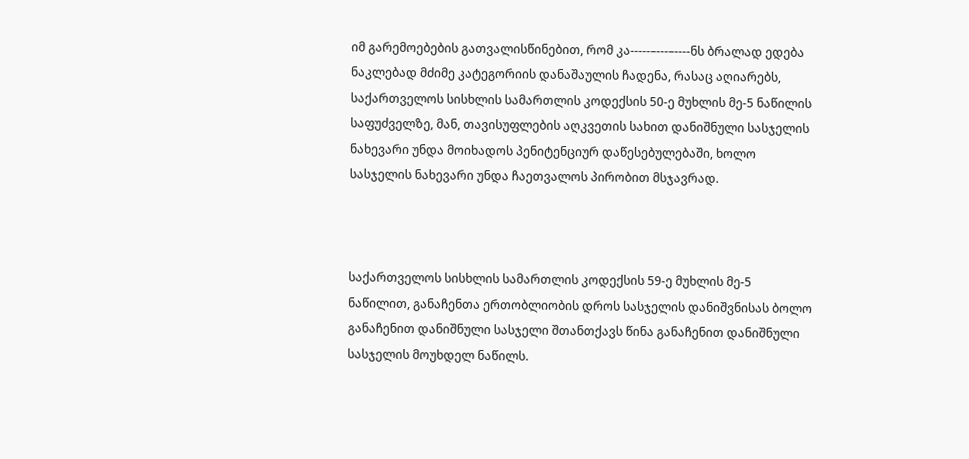იმ გარემოებების გათვალისწინებით, რომ კა-----–---–----ნს ბრალად ედება ნაკლებად მძიმე კატეგორიის დანაშაულის ჩადენა, რასაც აღიარებს, საქართველოს სისხლის სამართლის კოდექსის 50-ე მუხლის მე-5 ნაწილის საფუძველზე, მან, თავისუფლების აღკვეთის სახით დანიშნული სასჯელის ნახევარი უნდა მოიხადოს პენიტენციურ დაწესებულებაში, ხოლო სასჯელის ნახევარი უნდა ჩაეთვალოს პირობით მსჯავრად.



საქართველოს სისხლის სამართლის კოდექსის 59-ე მუხლის მე-5 ნაწილით, განაჩენთა ერთობლიობის დროს სასჯელის დანიშვნისას ბოლო განაჩენით დანიშნული სასჯელი შთანთქავს წინა განაჩენით დანიშნული სასჯელის მოუხდელ ნაწილს.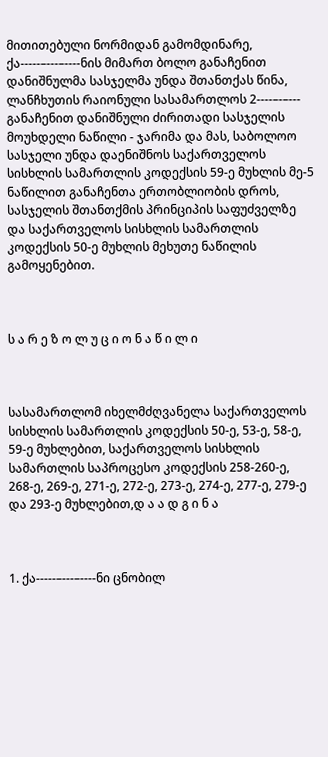მითითებული ნორმიდან გამომდინარე, ქა-----–---–----ნის მიმართ ბოლო განაჩენით დანიშნულმა სასჯელმა უნდა შთანთქას წინა, ლანჩხუთის რაიონული სასამართლოს 2----–-–--- განაჩენით დანიშნული ძირითადი სასჯელის მოუხდელი ნაწილი - ჯარიმა და მას, საბოლოო სასჯელი უნდა დაენიშნოს საქართველოს სისხლის სამართლის კოდექსის 59-ე მუხლის მე-5 ნაწილით განაჩენთა ერთობლიობის დროს, სასჯელის შთანთქმის პრინციპის საფუძველზე და საქართველოს სისხლის სამართლის კოდექსის 50-ე მუხლის მეხუთე ნაწილის გამოყენებით.



ს ა რ ე ზ ო ლ უ ც ი ო ნ ა წ ი ლ ი



სასამართლომ იხელმძღვანელა საქართველოს სისხლის სამართლის კოდექსის 50-ე, 53-ე, 58-ე, 59-ე მუხლებით, საქართველოს სისხლის სამართლის საპროცესო კოდექსის 258-260-ე, 268-ე, 269-ე, 271-ე, 272-ე, 273-ე, 274-ე, 277-ე, 279-ე და 293-ე მუხლებით,დ ა ა დ გ ი ნ ა



1. ქა-----–---–----ნი ცნობილ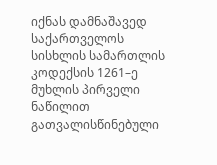იქნას დამნაშავედ საქართველოს სისხლის სამართლის კოდექსის 1261–ე მუხლის პირველი ნაწილით გათვალისწინებული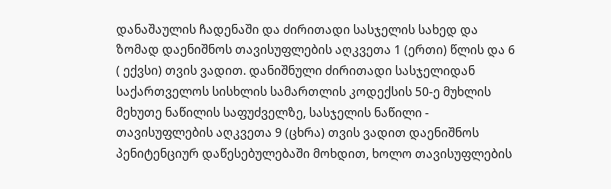დანაშაულის ჩადენაში და ძირითადი სასჯელის სახედ და ზომად დაენიშნოს თავისუფლების აღკვეთა 1 (ერთი) წლის და 6 ( ექვსი) თვის ვადით. დანიშნული ძირითადი სასჯელიდან საქართველოს სისხლის სამართლის კოდექსის 50-ე მუხლის მეხუთე ნაწილის საფუძველზე, სასჯელის ნაწილი - თავისუფლების აღკვეთა 9 (ცხრა) თვის ვადით დაენიშნოს პენიტენციურ დაწესებულებაში მოხდით, ხოლო თავისუფლების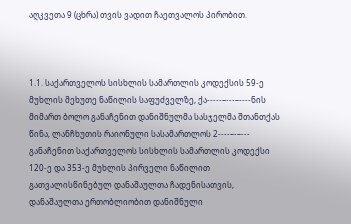აღკვეთა 9 (ცხრა) თვის ვადით ჩაეთვალოს პირობით.



1.1. საქართველოს სისხლის სამართლის კოდექსის 59-ე მუხლის მეხუთე ნაწილის საფუძველზე, ქა-----–---–----ნის მიმართ ბოლო განაჩენით დანიშნულმა სასჯელმა შთანთქას წინა, ლანჩხუთის რაიონული სასამართლოს 2----–-–--- განაჩენით საქართველოს სისხლის სამართლის კოდექსი 120-ე და 353-ე მუხლის პირველი ნაწილით გათვალისწინებულ დანაშაულთა ჩადენისათვის, დანაშაულთა ერთობლიობით დანიშნული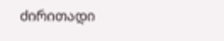ძირითადი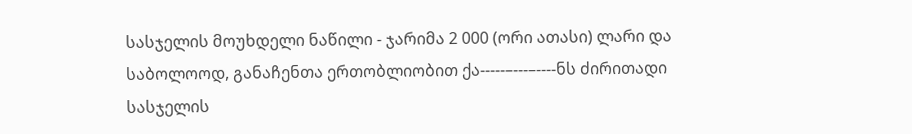სასჯელის მოუხდელი ნაწილი - ჯარიმა 2 000 (ორი ათასი) ლარი და საბოლოოდ, განაჩენთა ერთობლიობით ქა-----–---–----ნს ძირითადი სასჯელის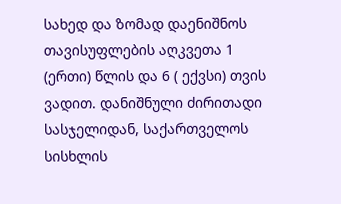სახედ და ზომად დაენიშნოს თავისუფლების აღკვეთა 1 (ერთი) წლის და 6 ( ექვსი) თვის ვადით. დანიშნული ძირითადი სასჯელიდან, საქართველოს სისხლის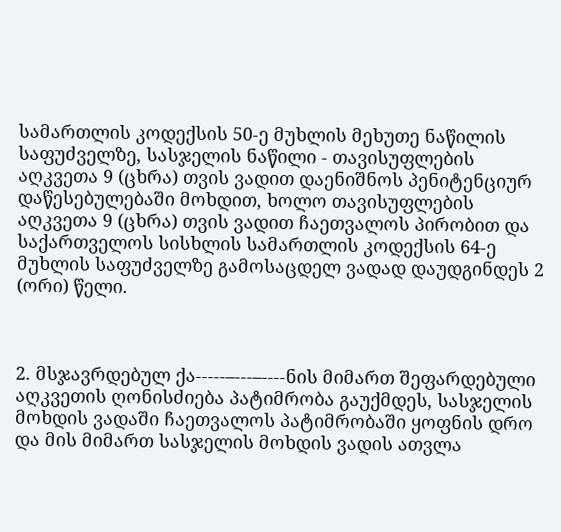სამართლის კოდექსის 50-ე მუხლის მეხუთე ნაწილის საფუძველზე, სასჯელის ნაწილი - თავისუფლების აღკვეთა 9 (ცხრა) თვის ვადით დაენიშნოს პენიტენციურ დაწესებულებაში მოხდით, ხოლო თავისუფლების აღკვეთა 9 (ცხრა) თვის ვადით ჩაეთვალოს პირობით და საქართველოს სისხლის სამართლის კოდექსის 64-ე მუხლის საფუძველზე გამოსაცდელ ვადად დაუდგინდეს 2 (ორი) წელი.



2. მსჯავრდებულ ქა-----–---–----ნის მიმართ შეფარდებული აღკვეთის ღონისძიება პატიმრობა გაუქმდეს, სასჯელის მოხდის ვადაში ჩაეთვალოს პატიმრობაში ყოფნის დრო და მის მიმართ სასჯელის მოხდის ვადის ათვლა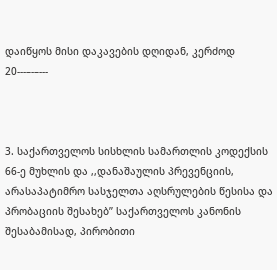დაიწყოს მისი დაკავების დღიდან, კერძოდ 20---–-–---



3. საქართველოს სისხლის სამართლის კოდექსის 66-ე მუხლის და ,,დანაშაულის პრევენციის, არასაპატიმრო სასჯელთა აღსრულების წესისა და პრობაციის შესახებ’’ საქართველოს კანონის შესაბამისად, პირობითი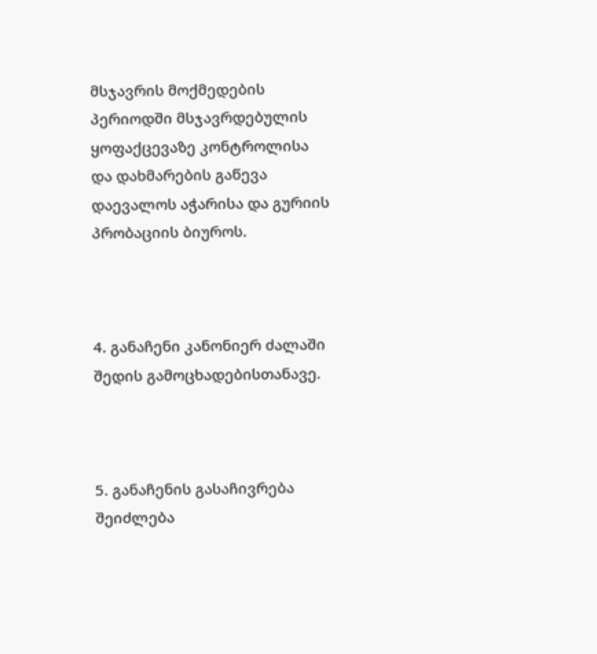მსჯავრის მოქმედების პერიოდში მსჯავრდებულის ყოფაქცევაზე კონტროლისა და დახმარების გაწევა დაევალოს აჭარისა და გურიის პრობაციის ბიუროს.



4. განაჩენი კანონიერ ძალაში შედის გამოცხადებისთანავე.



5. განაჩენის გასაჩივრება შეიძლება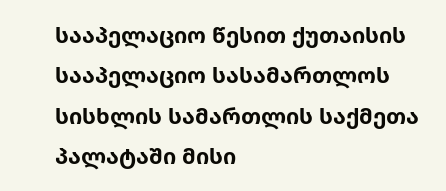სააპელაციო წესით ქუთაისის სააპელაციო სასამართლოს სისხლის სამართლის საქმეთა პალატაში მისი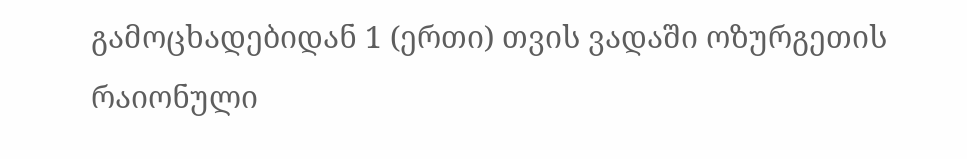გამოცხადებიდან 1 (ერთი) თვის ვადაში ოზურგეთის რაიონული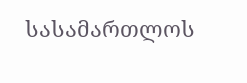სასამართლოს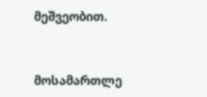მეშვეობით.



მოსამართლე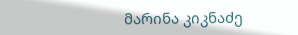მარინა კიკნაძე